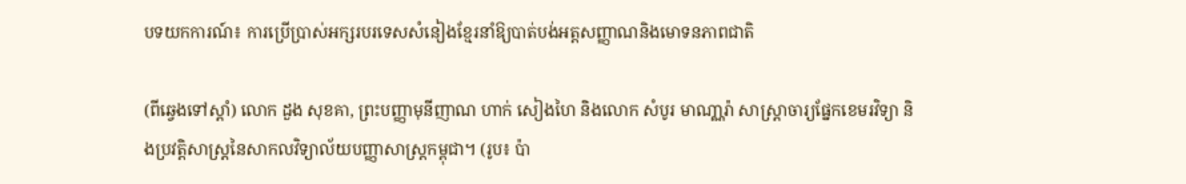បទយកការណ៍៖ ការប្រើប្រាស់អក្សរបរទេសសំនៀងខ្មែរនាំឱ្យបាត់បង់អត្តសញ្ញាណនិងមោទនភាពជាតិ

(ពីឆ្វេងទៅស្តាំ) លោក ដួង សុខគា, ព្រះបញ្ញាមុនីញាណ ហាក់ សៀងហៃ និងលោក សំបូរ មាណា្ណរ៉ា សាស្ត្រាចារ្យផ្នែកខេមរវិទ្យា និងប្រវត្តិសាស្ត្រនៃសាកលវិទ្យាល័យបញ្ញាសាស្ត្រកម្ពុជា។ (រូប៖ ប៉ា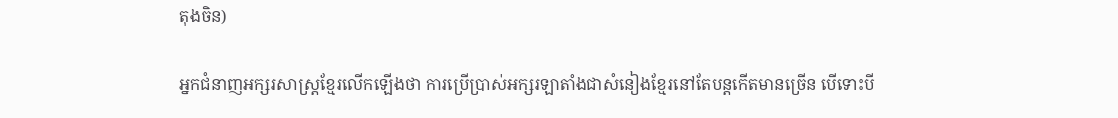តុងចិន)

អ្នកជំនាញអក្សរសាស្ត្រខ្មែរលើកឡើងថា ការប្រើប្រាស់អក្សរឡាតាំងជាសំនៀងខ្មែរនៅតែបន្តកើតមានច្រើន បើទោះបី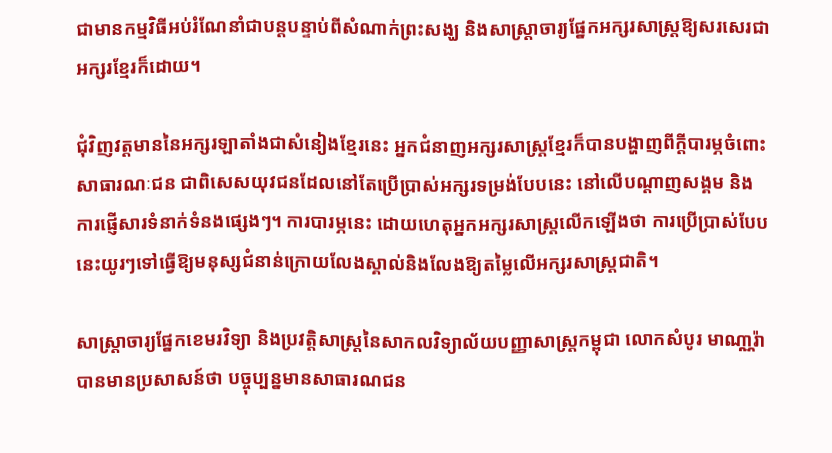ជាមានកម្មវិធីអប់រំណែនាំជាបន្តបន្ទាប់ពីសំណាក់ព្រះសង្ឃ និងសាស្ត្រាចារ្យផ្នែកអក្សរសាស្ត្រឱ្យសរសេរជាអក្សរខ្មែរក៏ដោយ។

ជុំវិញវត្តមាននៃអក្សរឡាតាំងជាសំនៀងខ្មែរនេះ អ្នកជំនាញអក្សរសាស្ត្រខ្មែរក៏បានបង្ហាញពីក្តីបារម្ភចំពោះសាធារណៈជន ជាពិសេសយុវជនដែលនៅតែប្រើប្រាស់អក្សរទម្រង់បែបនេះ នៅលើបណ្តាញសង្គម និងការផ្ញើសារទំនាក់ទំនងផ្សេងៗ។ ការបារម្ភនេះ ដោយហេតុអ្នកអក្សរសាស្ត្រលើកឡើងថា ការប្រើប្រាស់បែបនេះយូរៗទៅធ្វើឱ្យមនុស្សជំនាន់ក្រោយលែងស្គាល់និងលែងឱ្យតម្លៃលើអក្សរសាស្ត្រជាតិ។

សាស្ត្រាចារ្យផ្នែកខេមរវិទ្យា និងប្រវត្តិសាស្ត្រនៃសាកលវិទ្យាល័យបញ្ញាសាស្ត្រកម្ពុជា លោកសំបូរ មាណា្ណរ៉ា បានមានប្រសាសន៍ថា បច្ចុប្បន្នមានសាធារណជន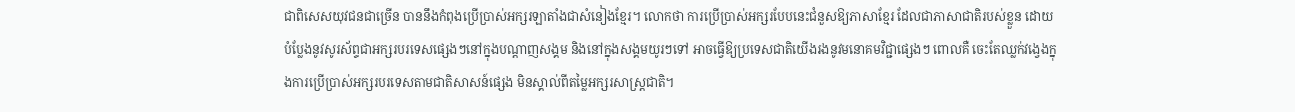ជាពិសេសយុវជនជាច្រើន បាននឹងកំពុងប្រើប្រាស់អក្សរឡាតាំងជាសំនៀងខ្មែរ។ លោកថា ការប្រើប្រាស់អក្សរបែបនេះជំនួសឱ្យភាសាខែ្មរ ដែលជាភាសាជាតិរបស់ខ្លួន ដោយបំប្លែងនូវសូរស័ព្ទជាអក្សរបរទេសផ្សេងៗនៅក្នុងបណ្តាញសង្គម និងនៅក្នុងសង្គមយូរៗទៅ អាចធ្វើឱ្យប្រទេសជាតិយើងរងនូវមនោគមវិជ្ជាផ្សេងៗ ពោលគឺ ចេះតែឈ្លក់វង្វេងក្នុងការប្រើប្រាស់អក្សរបរទេសតាមជាតិសាសន៍ផ្សេង មិនស្គាល់ពីតម្លៃអក្សរសាស្ត្រជាតិ។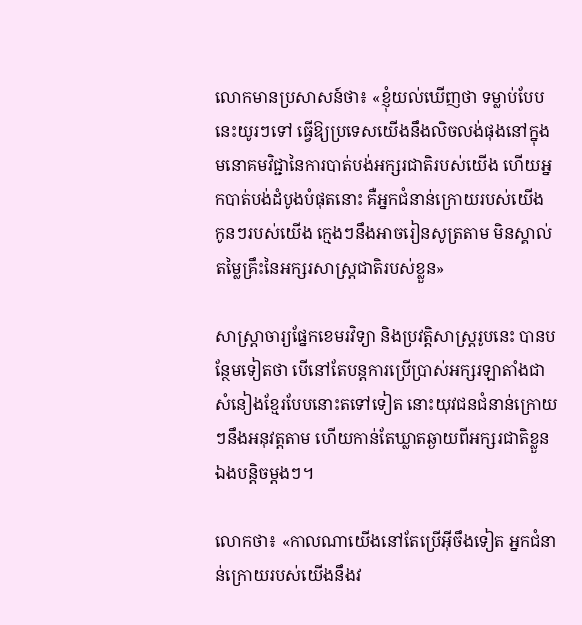លោកមានប្រសាសន៍ថា៖ «ខ្ញុំយល់ឃើញថា ទម្លាប់បែបនេះយូរៗទៅ ធ្វើឱ្យប្រទេសយើងនឹងលិចលង់ផុងនៅក្នុងមនោគមវិជ្ជានៃការបាត់បង់អក្សរជាតិរបស់យើង ហើយអ្នកបាត់បង់ដំបូងបំផុតនោះ គឺអ្នកជំនាន់ក្រោយរបស់យើង កូនៗរបស់យើង ក្មេងៗនឹងអាចរៀនសូត្រតាម មិនស្គាល់តម្លៃគ្រឹះនៃអក្សរសាស្ត្រជាតិរបស់ខ្លួន»

សាស្ត្រាចារ្យផ្នែកខេមរវិទ្យា និងប្រវត្តិសាស្ត្ររូបនេះ បានបន្ថែមទៀតថា បើនៅតែបន្តការប្រើប្រាស់អក្សរឡាតាំងជាសំនៀងខ្មែរបែបនោះតទៅទៀត នោះយុវជនជំនាន់ក្រោយៗនឹងអនុវត្តតាម ហើយកាន់តែឃ្លាតឆ្ងាយពីអក្សរជាតិខ្លួនឯងបន្តិចម្តងៗ។

លោកថា៖ «កាលណាយើងនៅតែប្រើអ៊ីចឹងទៀត អ្នកជំនាន់ក្រោយរបស់យើងនឹងវ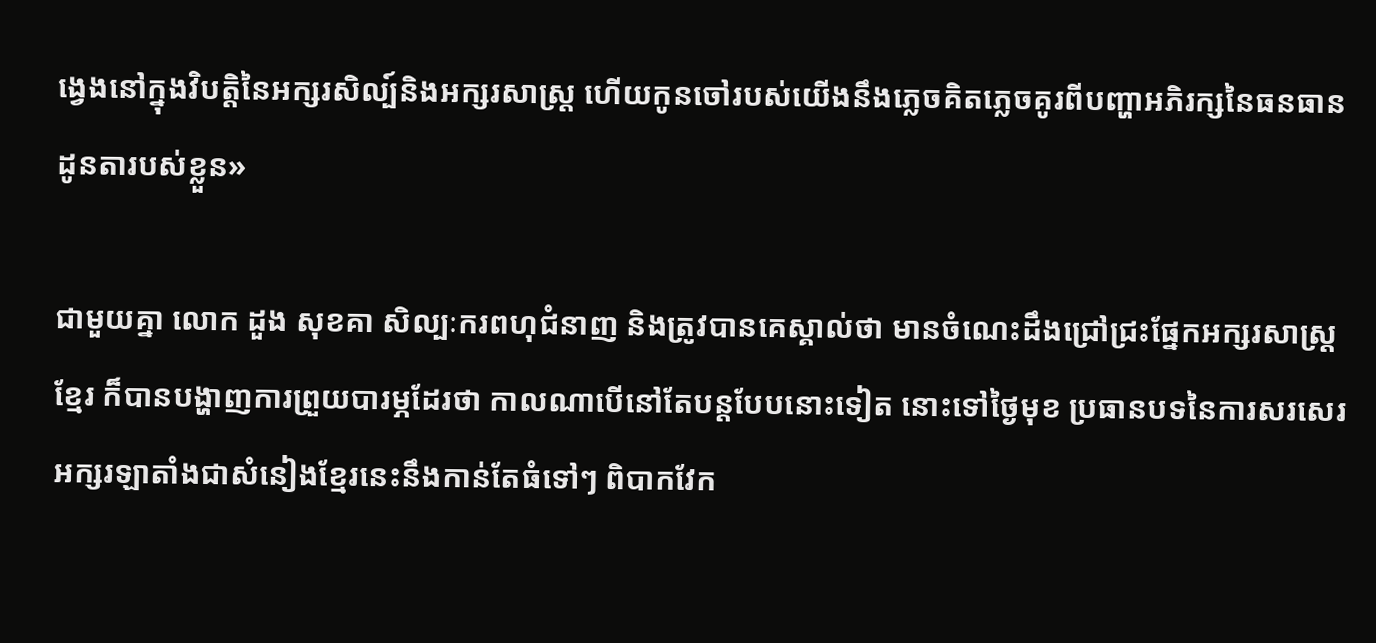ង្វេងនៅក្នុងវិបត្តិនៃអក្សរសិល្ប៍និងអក្សរសាស្ត្រ ហើយកូនចៅរបស់យើងនឹងភ្លេចគិតភ្លេចគូរពីបញ្ហាអភិរក្សនៃធនធានដូនតារបស់ខ្លួន»

ជាមួយគ្នា លោក ដួង សុខគា សិល្បៈករពហុជំនាញ និងត្រូវបានគេស្គាល់ថា មានចំណេះដឹងជ្រៅជ្រះផ្នែកអក្សរសាស្រ្តខ្មែរ ក៏បានបង្ហាញការព្រួយបារម្ភដែរថា កាលណាបើនៅតែបន្តបែបនោះទៀត នោះទៅថ្ងៃមុខ ប្រធានបទនៃការសរសេរអក្សរឡាតាំងជាសំនៀងខ្មែរនេះនឹងកាន់តែធំទៅៗ ពិបាកវែក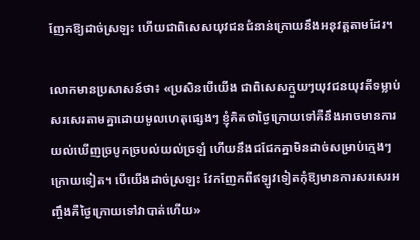ញែកឱ្យដាច់ស្រឡះ ហើយជាពិសេសយុវជនជំនាន់ក្រោយនឹងអនុវត្តតាមដែរ។

លោកមានប្រសាសន៍ថា៖ «ប្រសិនបើយើង ជាពិសេសក្មួយៗយុវជនយុវតីទម្លាប់សរសេរតាមគ្នាដោយមូលហេតុផ្សេងៗ ខ្ញុំគិតថាថ្ងៃក្រោយទៅគឺនឹងអាចមានការ យល់ឃើញច្របូកច្របល់យល់ច្រឡំ ហើយនឹងជជែកគ្នាមិនដាច់សម្រាប់ក្មេងៗក្រោយទៀត។ បើយើងដាច់ស្រឡះ វែកញែកពីឥឡូវទៀតកុំឱ្យមានការសរសេរអញ្ចឹងគឺថ្ងៃក្រោយទៅវាបាត់ហើយ»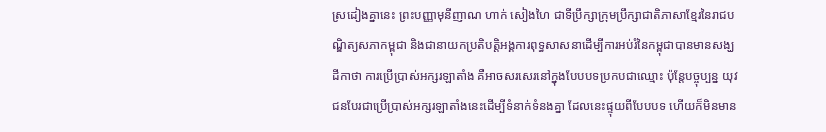ស្រដៀងគ្នានេះ ព្រះបញ្ញាមុនីញាណ ហាក់ សៀងហៃ ជាទីប្រឹក្សាក្រុមប្រឹក្សាជាតិភាសាខ្មែរនៃរាជបណ្ឌិត្យសភាកម្ពុជា និងជានាយកប្រតិបត្តិអង្គការពុទ្ធសាសនាដើម្បីការអប់រំនៃកម្ពុជាបានមានសង្ឃដីកាថា ការប្រើប្រាស់អក្សរឡាតាំង គឺអាចសរសេរនៅក្នុងបែបបទប្រកបជាឈ្មោះ ប៉ុន្តែបច្ចុប្បន្ន យុវជនបែរជាប្រើប្រាស់អក្សរឡាតាំងនេះដើម្បីទំនាក់ទំនងគ្នា ដែលនេះផ្ទុយពីបែបបទ ហើយក៏មិនមាន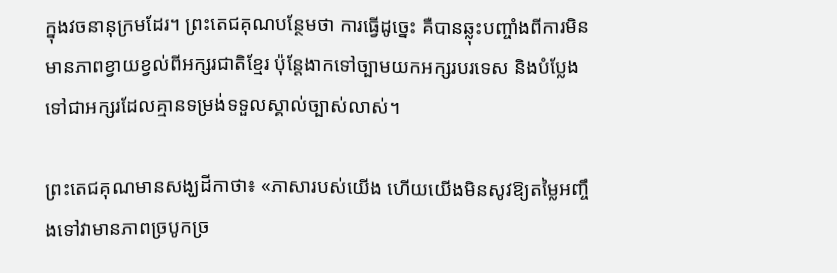ក្នុងវចនានុក្រមដែរ។ ព្រះតេជគុណបន្ថែមថា ការធ្វើដូច្នេះ គឺបានឆ្លុះបញ្ចាំងពីការមិនមានភាពខ្វាយខ្វល់ពីអក្សរជាតិខ្មែរ ប៉ុន្តែងាកទៅច្បាមយកអក្សរបរទេស និងបំប្លែងទៅជាអក្សរដែលគ្មានទម្រង់ទទួលស្គាល់ច្បាស់លាស់។

ព្រះតេជគុណមានសង្ឃដីកាថា៖ «ភាសារបស់យើង ហើយយើងមិនសូវឱ្យតម្លៃអញ្ចឹងទៅវាមានភាពច្របូកច្រ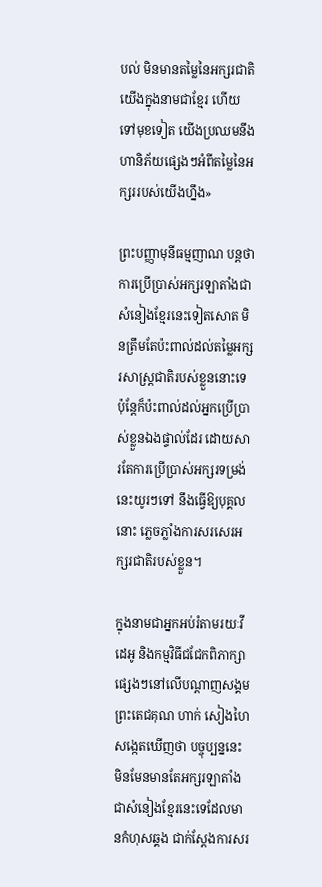បល់ មិនមានតម្លៃនៃអក្សរជាតិយើងក្នុងនាមជាខ្មែរ ហើយទៅមុខទៀត យើងប្រឈមនឹងហានិភ័យផ្សេងៗអំពីតម្លៃនៃអក្សររបស់យើងហ្នឹង»

ព្រះបញ្ញាមុនីធម្មញាណ បន្តថា ការប្រើប្រាស់អក្សរឡាតាំងជាសំនៀងខ្មែរនេះទៀតសោត មិនត្រឹមតែប៉ះពាល់ដល់តម្លៃអក្សរសាស្ត្រជាតិរបស់ខ្លួននោះទេ ប៉ុន្តែក៏ប៉ះពាល់ដល់អ្នកប្រើប្រាស់ខ្លួនឯងផ្ទាល់ដែរ ដោយសារតែការប្រើប្រាស់អក្សរទម្រង់នេះយូរៗទៅ នឹងធ្វើឱ្យបុគ្គលនោះ ភ្លេចភ្លាំងការសរសេរអក្សរជាតិរបស់ខ្លួន។

ក្នុងនាមជាអ្នកអប់រំតាមរយៈវីដេអូ និងកម្មវិធីជជែកពិភាក្សាផ្សេងៗនៅលើបណ្តាញសង្គម ព្រះតេជគុណ ហាក់ សៀងហៃ សង្កេតឃើញថា បច្ចុប្បន្ននេះ មិនមែនមានតែអក្សរឡាតាំងជាសំនៀងខ្មែរនេះទេដែលមានកំហុសឆ្គង ជាក់ស្តែងការសរ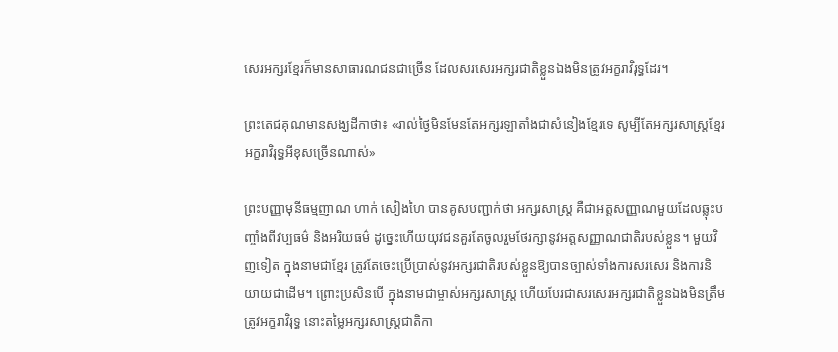សេរអក្សរខ្មែរក៏មានសាធារណជនជាច្រើន ដែលសរសេរអក្សរជាតិខ្លួនឯងមិនត្រូវអក្ខរាវិរុទ្ធដែរ។

ព្រះតេជគុណមានសង្ឃដីកាថា៖ «រាល់ថ្ងៃមិនមែនតែអក្សរឡាតាំងជាសំនៀងខ្មែរទេ សូម្បីតែអក្សរសាស្រ្តខ្មែរ អក្ខរាវិរុទ្ធអីខុសច្រើនណាស់»

ព្រះបញ្ញាមុនីធម្មញាណ ហាក់ សៀងហៃ បានគូសបញ្ជាក់ថា អក្សរសាស្ត្រ គឺជាអត្តសញ្ញាណមួយដែលឆ្លុះបញ្ចាំងពីវប្បធម៌ និងអរិយធម៌ ដូច្នេះហើយយុវជនគួរតែចូលរួមថែរក្សានូវអត្តសញ្ញាណជាតិរបស់ខ្លួន។ មួយវិញទៀត ក្នុងនាមជាខ្មែរ ត្រូវតែចេះប្រើប្រាស់នូវអក្សរជាតិរបស់ខ្លួនឱ្យបានច្បាស់ទាំងការសរសេរ និងការនិយាយជាដើម។ ព្រោះប្រសិនបើ ក្នុងនាមជាម្ចាស់អក្សរសាស្ត្រ ហើយបែរជាសរសេរអក្សរជាតិខ្លួនឯងមិនត្រឹមត្រូវអក្ខរាវិរុទ្ធ នោះតម្លៃអក្សរសាស្រ្តជាតិកា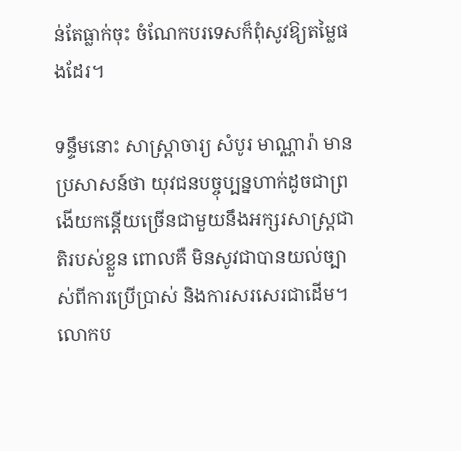ន់តែធ្លាក់ចុះ ចំណែកបរទេសក៏ពុំសូវឱ្យតម្លៃផងដែរ។

ទន្ទឹមនោះ សាស្ត្រាចារ្យ សំបូរ មាណ្ណារ៉ា មានប្រសាសន៍ថា យុវជនបច្ចុប្បន្នហាក់ដូចជាព្រងើយកន្តើយច្រើនជាមួយនឹងអក្សរសាស្ត្រជាតិរបស់ខ្លួន ពោលគឺ មិនសូវជាបានយល់ច្បាស់ពីការប្រើប្រាស់ និងការសរសេរជាដើម។ លោកប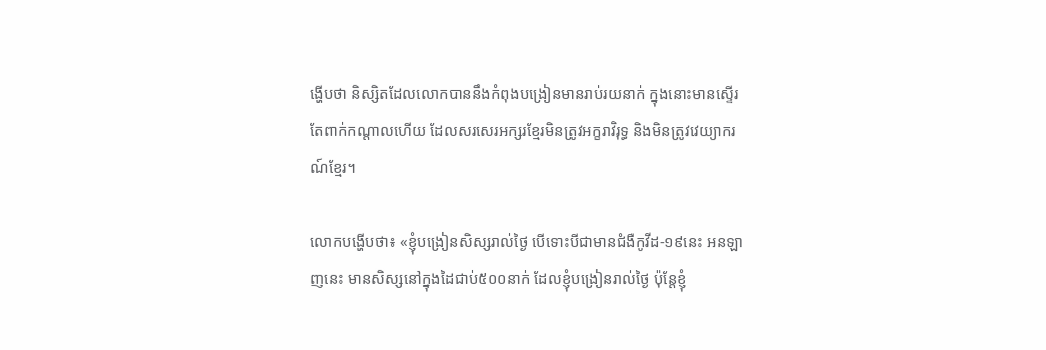ង្ហើបថា និស្សិតដែលលោកបាននឹងកំពុងបង្រៀនមានរាប់រយនាក់ ក្នុងនោះមានស្ទើរតែពាក់កណ្តាលហើយ ដែលសរសេរអក្សរខ្មែរមិនត្រូវអក្ខរាវិរុទ្ធ និងមិនត្រូវវេយ្យាករណ៍ខ្មែរ។

លោកបង្ហើបថា៖ «ខ្ញុំបង្រៀនសិស្សរាល់ថ្ងៃ បើទោះបីជាមានជំងឺកូវីដ-១៩នេះ អនឡាញនេះ មានសិស្សនៅក្នុងដៃជាប់៥០០នាក់ ដែលខ្ញុំបង្រៀនរាល់ថ្ងៃ ប៉ុន្តែខ្ញុំ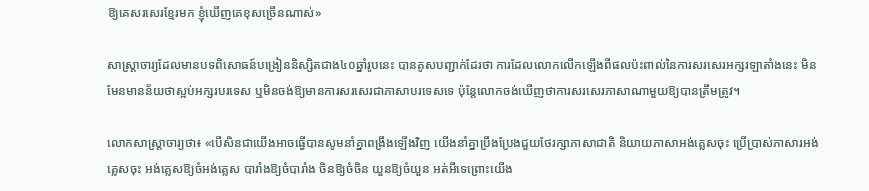ឱ្យគេសរសេរខ្មែរមក ខ្ញុំឃើញគេខុសច្រើនណាស់»

សាស្ត្រាចារ្យដែលមានបទពិសោធន៍បង្រៀននិស្សិតជាង៤០ឆ្នាំរូបនេះ បានគូសបញ្ជាក់ដែរថា ការដែលលោកលើកឡើងពីផលប៉ះពាល់នៃការសរសេរអក្សរឡាតាំងនេះ មិនមែនមានន័យថាស្អប់អក្សរបរទេស ឬមិនចង់ឱ្យមានការសរសេរជាភាសាបរទេសទេ ប៉ុន្តែលោកចង់ឃើញថាការសរសេរភាសាណាមួយឱ្យបានត្រឹមត្រូវ។

លោកសាស្ត្រាចារ្យថា៖ «បើសិនជាយើងអាចធ្វើបានសូមនាំគ្នាពង្រឹងឡើងវិញ យើងនាំគ្នាប្រឹងប្រែងជួយថែរក្សាភាសាជាតិ និយាយភាសាអង់គ្លេសចុះ ប្រើប្រាស់ភាសារអង់គ្លេសចុះ អង់គ្លេសឱ្យចំអង់គ្លេស បារាំងឱ្យចំបារាំង ចិនឱ្យចំចិន យួនឱ្យចំយួន អត់អីទេព្រោះយើង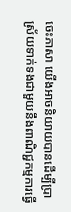ចេះភាសា យើងអាចនិយាយបានដើម្បីប្រាស្រ័យទាក់ទងជាមួយនឹងពាណិជ្ជកម្មការធ្វើ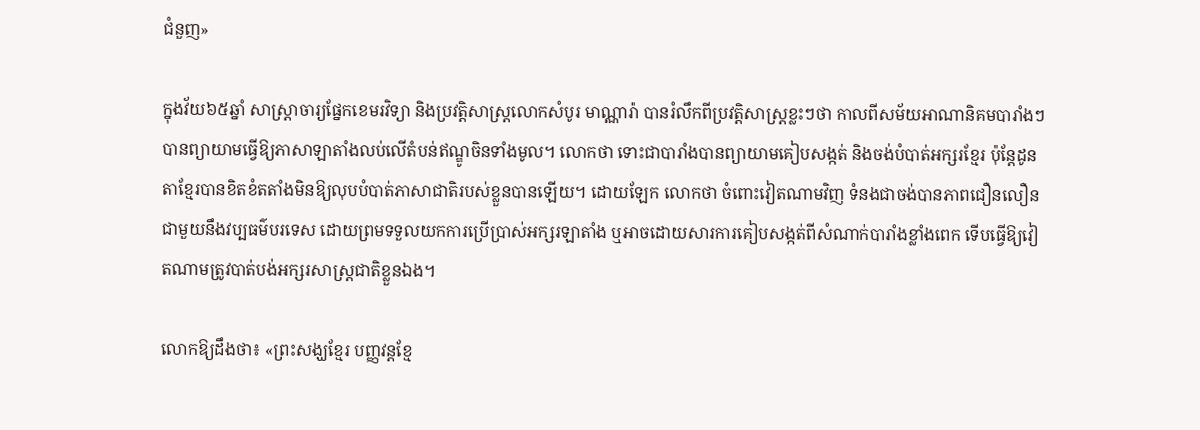ជំនួញ»

ក្នុងវ័យ៦៥ឆ្នាំ សាស្ត្រាចារ្យផ្នែកខេមរវិទ្យា និងប្រវត្តិសាស្ត្រលោកសំបូរ មាណ្ណារ៉ា បានរំលឹកពីប្រវត្តិសាស្ត្រខ្លះៗថា កាលពីសម័យអាណានិគមបារាំងៗបានព្យាយាមធ្វើឱ្យភាសាឡាតាំងលប់លើតំបន់ឥណ្ឌូចិនទាំងមូល។ លោកថា ទោះជាបារាំងបានព្យាយាមគៀបសង្កត់ និងចង់បំបាត់អក្សរខ្មែរ ប៉ុន្តែដូនតាខ្មែរបានខិតខំតតាំងមិនឱ្យលុបបំបាត់ភាសាជាតិរបស់ខ្លួនបានឡើយ។ ដោយឡែក លោកថា ចំពោះវៀតណាមវិញ ទំនងជាចង់បានភាពជឿនលឿនជាមួយនឹងវប្បធម៌បរទេស ដោយព្រមទទួលយកការប្រើប្រាស់អក្សរឡាតាំង ឬអាចដោយសារការគៀបសង្កត់ពីសំណាក់បារាំងខ្លាំងពេក ទើបធ្វើឱ្យវៀតណាមត្រូវបាត់បង់អក្សរសាស្ត្រជាតិខ្លួនឯង។

លោកឱ្យដឹងថា៖ «ព្រះសង្ឃខ្មែរ បញ្ញវន្តខ្មែ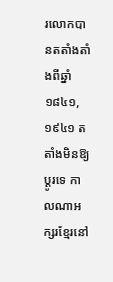រលោកបានតតាំងតាំងពីឆ្នាំ១៨៤១, ១៩៤១ តតាំងមិនឱ្យប្តូរទេ កាលណាអក្សរខ្មែរនៅ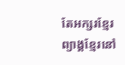តែអក្សរខ្មែរ ព្យាង្គខ្មែរនៅ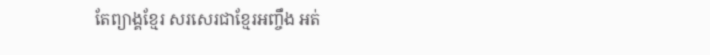តែព្យាង្គខ្មែរ សរសេរជាខ្មែរអញ្ចឹង អត់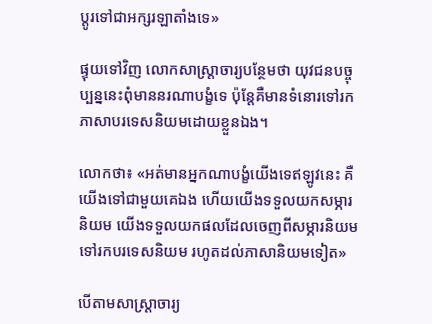ប្តូរទៅជាអក្សរឡាតាំងទេ»

ផ្ទុយទៅវិញ លោកសាស្ត្រាចារ្យបន្ថែមថា យុវជនបច្ចុប្បន្ននេះពុំមាននរណាបង្ខំទេ ប៉ុន្តែគឺមានទំនោរទៅរកភាសាបរទេសនិយមដោយខ្លួនឯង។

លោកថា៖ «អត់មានអ្នកណាបង្ខំយើងទេឥឡូវនេះ គឺយើងទៅជាមួយគេឯង ហើយយើងទទួលយកសម្ភារនិយម យើងទទួលយកផលដែលចេញពីសម្ភារនិយមទៅរកបរទេសនិយម រហូតដល់ភាសានិយមទៀត»

បើតាមសាស្ត្រាចារ្យ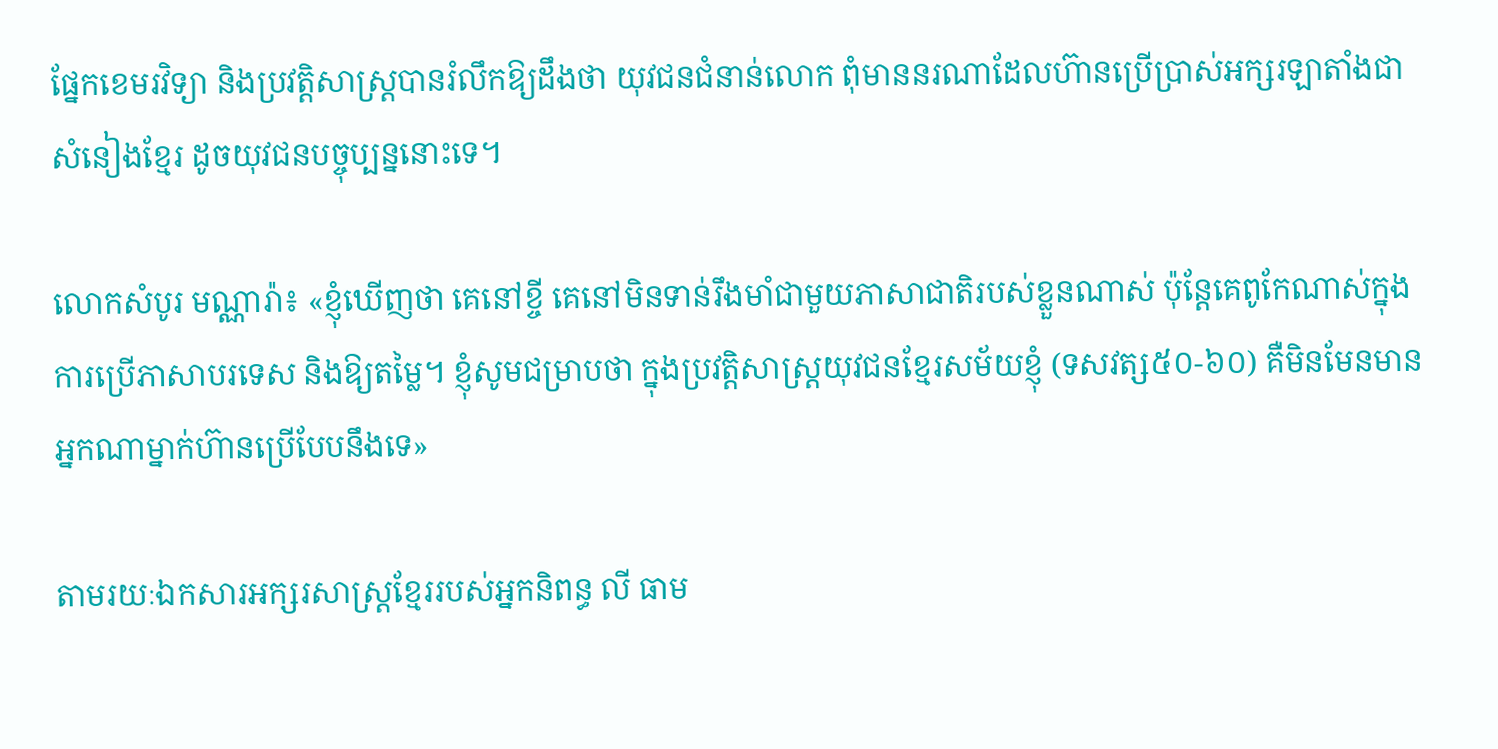ផ្នែកខេមរវិទ្យា និងប្រវត្តិសាស្ត្របានរំលឹកឱ្យដឹងថា យុវជនជំនាន់លោក ពុំមាននរណាដែលហ៊ានប្រើប្រាស់អក្សរឡាតាំងជាសំនៀងខ្មែរ ដូចយុវជនបច្ចុប្បន្ននោះទេ។

លោកសំបូរ មណ្ណារ៉ា៖ «ខ្ញុំឃើញថា គេនៅខ្ចី គេនៅមិនទាន់រឹងមាំជាមួយភាសាជាតិរបស់ខ្លួនណាស់ ប៉ុន្តែគេពូកែណាស់ក្នុងការប្រើភាសាបរទេស និងឱ្យតម្លៃ។ ខ្ញុំសូមជម្រាបថា ក្នុងប្រវត្តិសាស្ត្រយុវជនខ្មែរសម័យខ្ញុំ (ទសវត្ស៥០-៦០) គឺមិនមែនមានអ្នកណាម្នាក់ហ៊ានប្រើបែបនឹងទេ»

តាមរយៈឯកសារអក្សរសាស្ត្រខ្មែររបស់អ្នកនិពន្ធ លី ធាម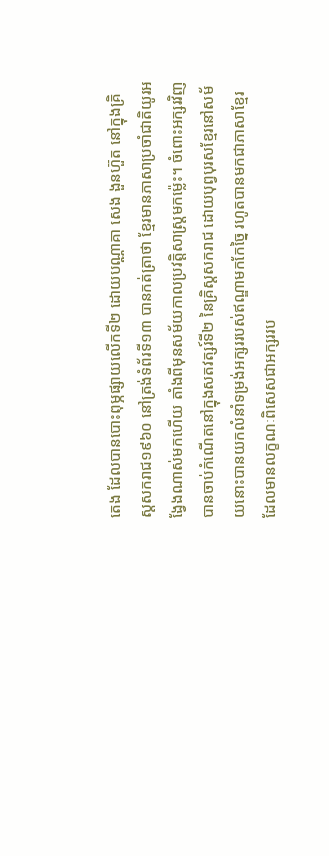តេង ដែលបានបោះពុម្ភផ្សាយលើកទី២ ដោយបណ្ណាគា សេង ងួនហ៊ួត នៅក្នុងគ្រិស្តសករាជ១៩៦០ នៅត្រង់ទំព័រទី១៣ បានកត់ត្រាថា ខ្មែរមានភាសាប្រចាំជាតិយូរអង្វែងណាស់មកហើយ តាំងពីមុនសម័យកាលប្រវត្តិសាស្ត្រមកម្ល៉េះ។ ចំពោះអក្សរវិញ បានចាប់កំណើតនៅក្នុងសតវត្សរ៍ទី២ នៃគ្រិស្តសករាជ ដោយបុព្វបុរសខ្មែរនៅសម័យនោះបានយកលំនាំទម្រង់អក្សររបស់ឥណ្ឌាមកកែច្នៃ រហូតបានមកជាភាសាខ្មែរ ដែលមានលក្ខណៈពិសេសជាអក្សររប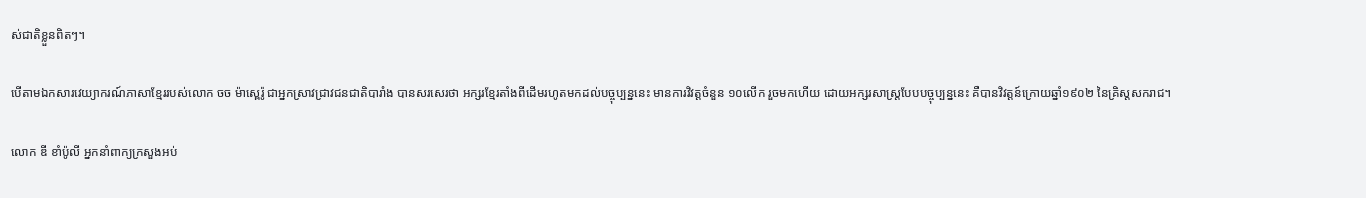ស់ជាតិខ្លួនពិតៗ។

បើតាមឯកសារវេយ្យាករណ៍ភាសាខ្មែររបស់លោក ចច ម៉ាស្ពេរ៉ូ ជាអ្នកស្រាវជ្រាវជនជាតិបារាំង បានសរសេរថា អក្សរខ្មែរតាំងពីដើមរហូតមកដល់បច្ចុប្បន្ននេះ មានការវិវត្តចំនួន ១០លើក រួចមកហើយ ដោយអក្សរសាស្ត្របែបបច្ចុប្បន្ននេះ គឺបានវិវត្តន៍ក្រោយឆ្នាំ១៩០២ នៃគ្រិស្តសករាជ។

លោក ឌី ខាំប៉ូលី អ្នកនាំពាក្យក្រសួងអប់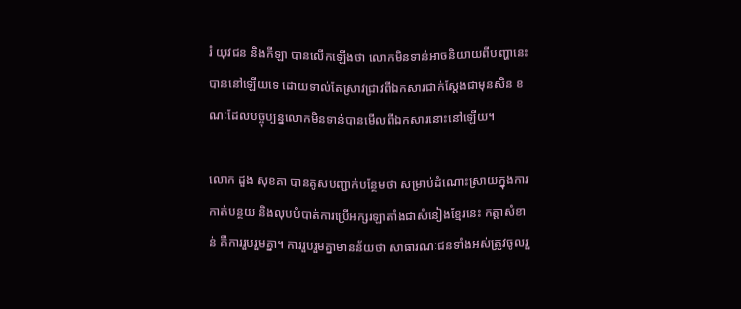រំ យុវជន និងកីឡា បានលើកឡើងថា លោកមិនទាន់អាចនិយាយពីបញ្ហានេះបាននៅឡើយទេ ដោយទាល់តែស្រាវជ្រាវពីឯកសារជាក់ស្តែងជាមុនសិន ខណៈដែលបច្ចុប្បន្នលោកមិនទាន់បានមើលពីឯកសារនោះនៅឡើយ។

លោក ដួង សុខគា បានគូសបញ្ជាក់បន្ថែមថា សម្រាប់ដំណោះស្រាយក្នុងការកាត់បន្ថយ និងលុបបំបាត់ការប្រើអក្សរឡាតាំងជាសំនៀងខ្មែរនេះ កត្តាសំខាន់ គឺការរួបរួមគ្នា។ ការរួបរួមគ្នាមានន័យថា សាធារណៈជនទាំងអស់ត្រូវចូលរួ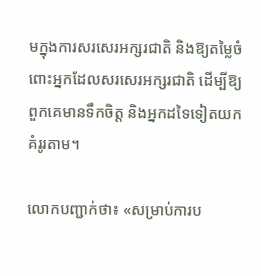មក្នុងការសរសេរអក្សរជាតិ និងឱ្យតម្លៃចំពោះអ្នកដែលសរសេរអក្សរជាតិ ដើម្បីឱ្យពួកគេមានទឹកចិត្ត និងអ្នកដទៃទៀតយកគំរូរតាម។

លោកបញ្ជាក់ថា៖ «សម្រាប់ការប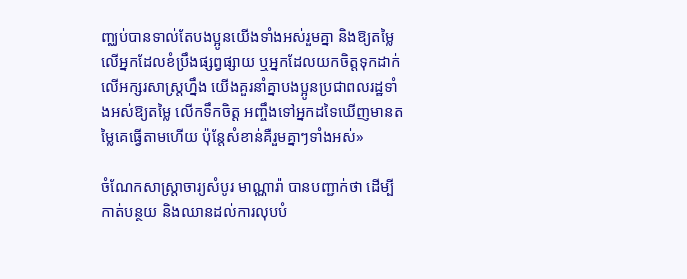ញ្ឈប់បានទាល់តែបងប្អូនយើងទាំងអស់រួមគ្នា និងឱ្យតម្លៃលើអ្នកដែលខំប្រឹងផ្សព្វផ្សាយ ឬអ្នកដែលយកចិត្តទុកដាក់លើអក្សរសាស្ត្រហ្នឹង យើងគួរនាំគ្នាបងប្អូនប្រជាពលរដ្ឋទាំងអស់ឱ្យតម្លៃ លើកទឹកចិត្ត អញ្ចឹងទៅអ្នកដទៃឃើញមានតម្លៃគេធ្វើតាមហើយ ប៉ុន្តែសំខាន់គឺរួមគ្នាៗទាំងអស់»

ចំណែកសាស្ត្រាចារ្យសំបូរ មាណ្ណារ៉ា បានបញ្ជាក់ថា ដើម្បីកាត់បន្ថយ និងឈានដល់ការលុបបំ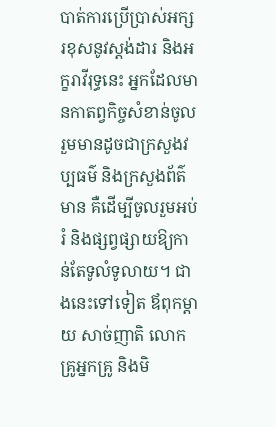បាត់ការប្រើប្រាស់អក្សរខុសនូវស្តង់ដារ និងអក្ខរាវីរុទ្ធនេះ អ្នកដែលមានកាតព្វកិច្ចសំខាន់ចូលរួមមានដូចជាក្រសួងវប្បធម៌ និងក្រសួងព័ត៌មាន គឺដើម្បីចូលរួមអប់រំ និងផ្សព្វផ្សាយឱ្យកាន់តែទូលំទូលាយ។ ជាងនេះទៅទៀត ឪពុកម្តាយ សាច់ញាតិ លោកគ្រូអ្នកគ្រូ និងមិ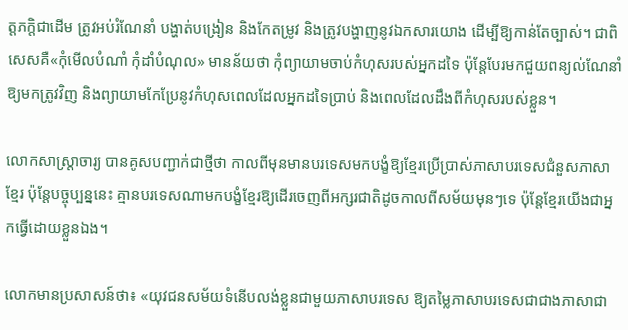ត្តភក្តិជាដើម ត្រូវអប់រំណែនាំ បង្ហាត់បង្រៀន និងកែតម្រូវ និងត្រូវបង្ហាញនូវឯកសារយោង ដើម្បីឱ្យកាន់តែច្បាស់។ ជាពិសេសគឺ«កុំមើលបំណាំ កុំដាំបំណុល» មានន័យថា កុំព្យាយាមចាប់កំហុសរបស់អ្នកដទៃ ប៉ុន្តែបែរមកជួយពន្យល់ណែនាំឱ្យមកត្រូវវិញ និងព្យាយាមកែប្រែនូវកំហុសពេលដែលអ្នកដទៃប្រាប់ និងពេលដែលដឹងពីកំហុសរបស់ខ្លួន។

លោកសាស្ត្រាចារ្យ បានគូសបញ្ជាក់ជាថ្មីថា កាលពីមុនមានបរទេសមកបង្ខំឱ្យខ្មែរប្រើប្រាស់ភាសាបរទេសជំនួសភាសាខ្មែរ ប៉ុន្តែបច្ចុប្បន្ននេះ គ្មានបរទេសណាមកបង្ខំខ្មែរឱ្យដើរចេញពីអក្សរជាតិដូចកាលពីសម័យមុនៗទេ ប៉ុន្តែខ្មែរយើងជាអ្នកធ្វើដោយខ្លួនឯង។

លោកមានប្រសាសន៍ថា៖ «យុវជនសម័យទំនើបលង់ខ្លួនជាមួយភាសាបរទេស ឱ្យតម្លៃភាសាបរទេសជាជាងភាសាជា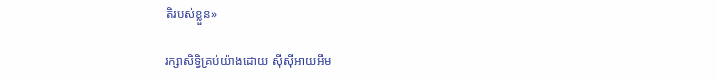តិរបស់ខ្លួន»

រក្សាសិទ្វិគ្រប់យ៉ាងដោយ ស៊ីស៊ីអាយអឹម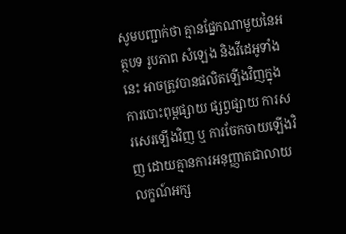សូមបញ្ជាក់ថា គ្មានផ្នែកណាមួយនៃអត្ថបទ រូបភាព សំឡេង និងវីដេអូទាំងនេះ អាចត្រូវបានផលិតឡើងវិញក្នុងការបោះពុម្ពផ្សាយ ផ្សព្វផ្សាយ ការសរសេរឡើងវិញ ឬ ការចែកចាយឡើងវិញ ដោយគ្មានការអនុញ្ញាតជាលាយលក្ខណ៍អក្ស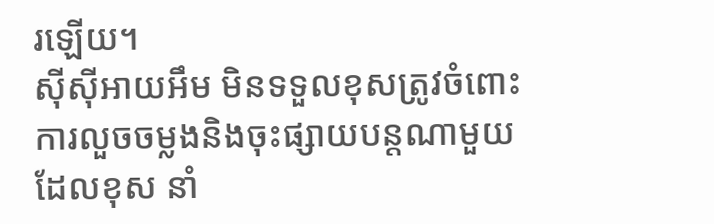រឡើយ។
ស៊ីស៊ីអាយអឹម មិនទទួលខុសត្រូវចំពោះការលួចចម្លងនិងចុះផ្សាយបន្តណាមួយ ដែលខុស នាំ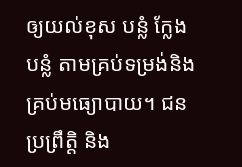ឲ្យយល់ខុស បន្លំ ក្លែងបន្លំ តាមគ្រប់ទម្រង់និងគ្រប់មធ្យោបាយ។ ជនប្រព្រឹត្តិ និង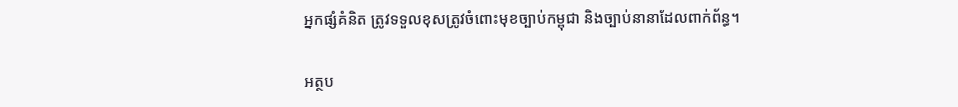អ្នកផ្សំគំនិត ត្រូវទទួលខុសត្រូវចំពោះមុខច្បាប់កម្ពុជា និងច្បាប់នានាដែលពាក់ព័ន្ធ។

អត្ថប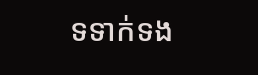ទទាក់ទង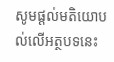សូមផ្ដល់មតិយោបល់លើអត្ថបទនេះ